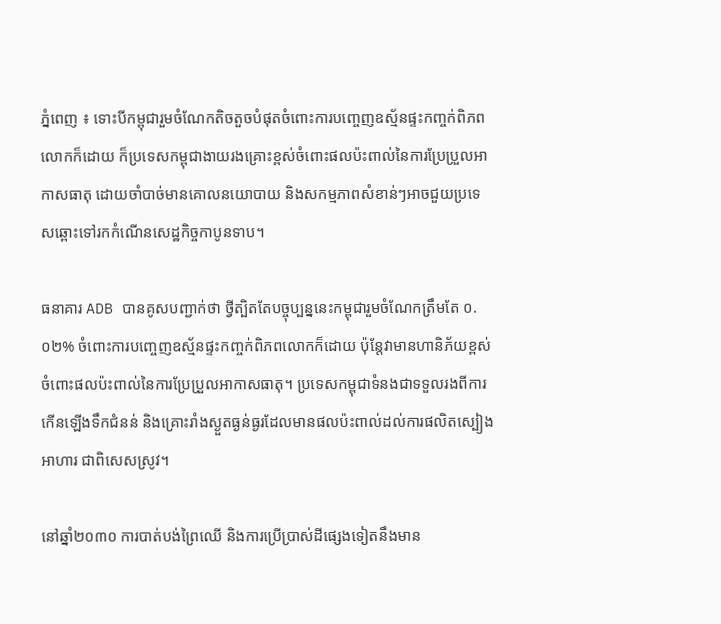ភ្នំពេញ ៖ ទោះបីកម្ពុជារួមចំណែកតិចតួចបំផុតចំពោះការបញ្ចេញឧស្ម័នផ្ទះកញ្ចក់ពិភពលោកក៏ដោយ ក៏ប្រទេសកម្ពុជាងាយរងគ្រោះខ្ពស់ចំពោះផលប៉ះពាល់នៃការប្រែប្រួលអាកាសធាតុ ដោយចាំបាច់មានគោលនយោបាយ និងសកម្មភាពសំខាន់ៗអាចជួយប្រទេសឆ្ពោះទៅរកកំណើនសេដ្ឋកិច្ចកាបូនទាប។

ធនាគារ ADB បានគូសបញ្ជាក់ថា ថ្វីត្បិតតែបច្ចុប្បន្ននេះកម្ពុជារួមចំណែកត្រឹមតែ ០.០២% ចំពោះការបញ្ចេញឧស្ម័នផ្ទះកញ្ចក់ពិភពលោកក៏ដោយ ប៉ុន្តែវាមានហានិភ័យខ្ពស់ចំពោះផលប៉ះពាល់នៃការប្រែប្រួលអាកាសធាតុ។ ប្រទេសកម្ពុជាទំនងជាទទួលរងពីការកើនឡើងទឹកជំនន់ និងគ្រោះរាំងស្ងួតធ្ងន់ធ្ងរដែលមានផលប៉ះពាល់ដល់ការផលិតស្បៀងអាហារ ជាពិសេសស្រូវ។

នៅឆ្នាំ២០៣០ ការបាត់បង់ព្រៃឈើ និងការប្រើប្រាស់ដីផ្សេងទៀតនឹងមាន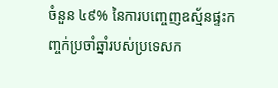ចំនួន ៤៩% នៃការបញ្ចេញឧស្ម័នផ្ទះកញ្ចក់ប្រចាំឆ្នាំរបស់ប្រទេសក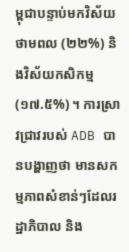ម្ពុជាបន្ទាប់មកវិស័យថាមពល (២២%) និងវិស័យកសិកម្ម (១៧.៥%) ។ ការស្រាវជ្រាវរបស់ ADB បានបង្ហាញថា មានសកម្មភាពសំខាន់ៗដែលរដ្ឋាភិបាល និង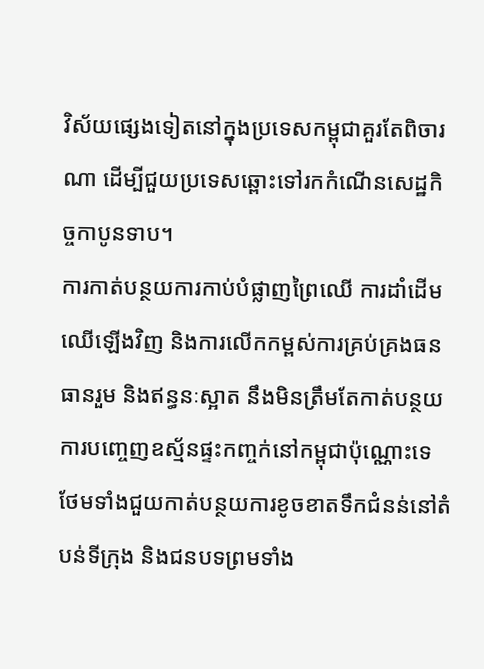វិស័យផ្សេងទៀតនៅក្នុងប្រទេសកម្ពុជាគួរតែពិចារណា ដើម្បីជួយប្រទេសឆ្ពោះទៅរកកំណើនសេដ្ឋកិច្ចកាបូនទាប។
ការកាត់បន្ថយការកាប់បំផ្លាញព្រៃឈើ ការដាំដើមឈើឡើងវិញ និងការលើកកម្ពស់ការគ្រប់គ្រងធនធានរួម និងឥន្ធនៈស្អាត នឹងមិនត្រឹមតែកាត់បន្ថយការបញ្ចេញឧស្ម័នផ្ទះកញ្ចក់នៅកម្ពុជាប៉ុណ្ណោះទេ ថែមទាំងជួយកាត់បន្ថយការខូចខាតទឹកជំនន់នៅតំបន់ទីក្រុង និងជនបទព្រមទាំង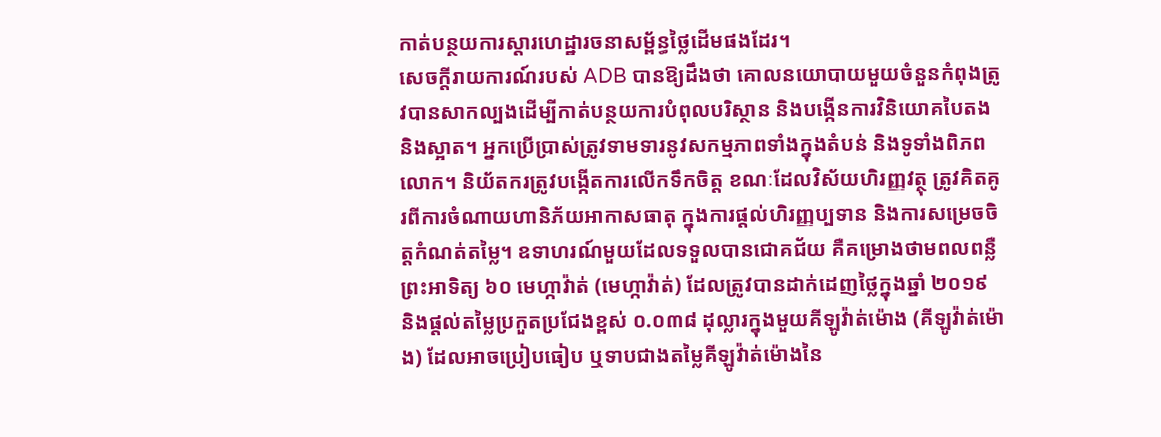កាត់បន្ថយការស្តារហេដ្ឋារចនាសម្ព័ន្ធថ្លៃដើមផងដែរ។
សេចក្តីរាយការណ៍របស់ ADB បានឱ្យដឹងថា គោលនយោបាយមួយចំនួនកំពុងត្រូវបានសាកល្បងដើម្បីកាត់បន្ថយការបំពុលបរិស្ថាន និងបង្កើនការវិនិយោគបៃតង និងស្អាត។ អ្នកប្រើប្រាស់ត្រូវទាមទារនូវសកម្មភាពទាំងក្នុងតំបន់ និងទូទាំងពិភពលោក។ និយ័តករត្រូវបង្កើតការលើកទឹកចិត្ត ខណៈដែលវិស័យហិរញ្ញវត្ថុ ត្រូវគិតគូរពីការចំណាយហានិភ័យអាកាសធាតុ ក្នុងការផ្តល់ហិរញ្ញប្បទាន និងការសម្រេចចិត្តកំណត់តម្លៃ។ ឧទាហរណ៍មួយដែលទទួលបានជោគជ័យ គឺគម្រោងថាមពលពន្លឺព្រះអាទិត្យ ៦០ មេហ្កាវ៉ាត់ (មេហ្កាវ៉ាត់) ដែលត្រូវបានដាក់ដេញថ្លៃក្នុងឆ្នាំ ២០១៩ និងផ្តល់តម្លៃប្រកួតប្រជែងខ្ពស់ ០.០៣៨ ដុល្លារក្នុងមួយគីឡូវ៉ាត់ម៉ោង (គីឡូវ៉ាត់ម៉ោង) ដែលអាចប្រៀបធៀប ឬទាបជាងតម្លៃគីឡូវ៉ាត់ម៉ោងនៃ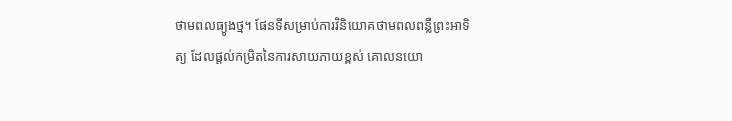ថាមពលធ្យូងថ្ម។ ផែនទីសម្រាប់ការវិនិយោគថាមពលពន្លឺព្រះអាទិត្យ ដែលផ្តល់កម្រិតនៃការសាយភាយខ្ពស់ គោលនយោ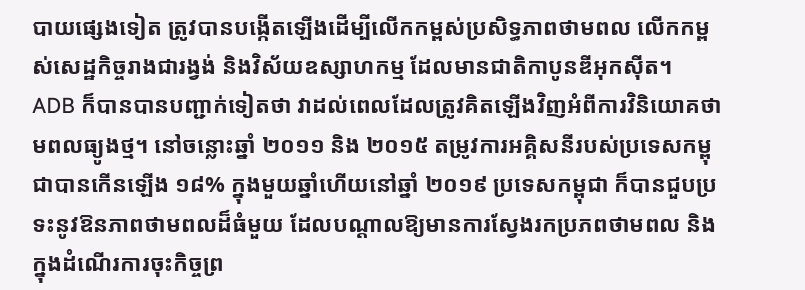បាយផ្សេងទៀត ត្រូវបានបង្កើតឡើងដើម្បីលើកកម្ពស់ប្រសិទ្ធភាពថាមពល លើកកម្ពស់សេដ្ឋកិច្ចរាងជារង្វង់ និងវិស័យឧស្សាហកម្ម ដែលមានជាតិកាបូនឌីអុកស៊ីត។
ADB ក៏បានបានបញ្ជាក់ទៀតថា វាដល់ពេលដែលត្រូវគិតឡើងវិញអំពីការវិនិយោគថាមពលធ្យូងថ្ម។ នៅចន្លោះឆ្នាំ ២០១១ និង ២០១៥ តម្រូវការអគ្គិសនីរបស់ប្រទេសកម្ពុជាបានកើនឡើង ១៨% ក្នុងមួយឆ្នាំហើយនៅឆ្នាំ ២០១៩ ប្រទេសកម្ពុជា ក៏បានជួបប្រទះនូវឱនភាពថាមពលដ៏ធំមួយ ដែលបណ្តាលឱ្យមានការស្វែងរកប្រភពថាមពល និងក្នុងដំណើរការចុះកិច្ចព្រ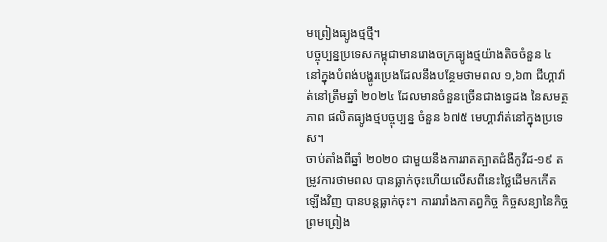មព្រៀងធ្យូងថ្មថ្មី។
បច្ចុប្បន្នប្រទេសកម្ពុជាមានរោងចក្រធ្យូងថ្មយ៉ាងតិចចំនួន ៤ នៅក្នុងបំពង់បង្ហូរប្រេងដែលនឹងបន្ថែមថាមពល ១,៦៣ ជីហ្គាវ៉ាត់នៅត្រឹមឆ្នាំ ២០២៤ ដែលមានចំនួនច្រើនជាងទ្វេដង នៃសមត្ថភាព ផលិតធ្យូងថ្មបច្ចុប្បន្ន ចំនួន ៦៧៥ មេហ្គាវ៉ាត់នៅក្នុងប្រទេស។
ចាប់តាំងពីឆ្នាំ ២០២០ ជាមួយនឹងការរាតត្បាតជំងឺកូវីដ-១៩ តម្រូវការថាមពល បានធ្លាក់ចុះហើយលើសពីនេះថ្លៃដើមកកើតឡើងវិញ បានបន្តធ្លាក់ចុះ។ ការរារាំងកាតព្វកិច្ច កិច្ចសន្យានៃកិច្ចព្រមព្រៀង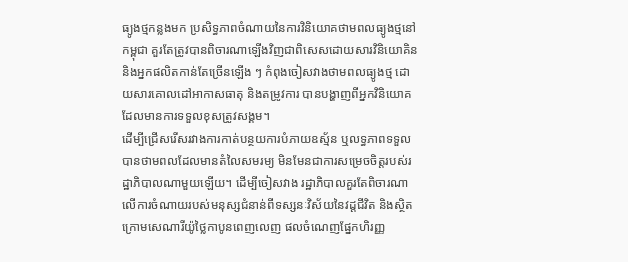ធ្យូងថ្មកន្លងមក ប្រសិទ្ធភាពចំណាយនៃការវិនិយោគថាមពលធ្យូងថ្មនៅកម្ពុជា គួរតែត្រូវបានពិចារណាឡើងវិញជាពិសេសដោយសារវិនិយោគិន និងអ្នកផលិតកាន់តែច្រើនឡើង ៗ កំពុងចៀសវាងថាមពលធ្យូងថ្ម ដោយសារគោលដៅអាកាសធាតុ និងតម្រូវការ បានបង្ហាញពីអ្នកវិនិយោគ ដែលមានការទទួលខុសត្រូវសង្គម។
ដើម្បីជ្រើសរើសរវាងការកាត់បន្ថយការបំភាយឧស្ម័ន ឬលទ្ធភាពទទួលបានថាមពលដែលមានតំលៃសមរម្យ មិនមែនជាការសម្រេចចិត្តរបស់រដ្ឋាភិបាលណាមួយឡើយ។ ដើម្បីចៀសវាង រដ្ឋាភិបាលគួរតែពិចារណាលើការចំណាយរបស់មនុស្សជំនាន់ពីទស្សនៈវិស័យនៃវដ្តជីវិត និងស្ថិតក្រោមសេណារីយ៉ូថ្លៃកាបូនពេញលេញ ផលចំណេញផ្នែកហិរញ្ញ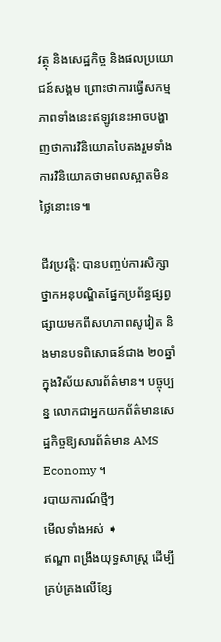វត្ថុ និងសេដ្ឋកិច្ច និងផលប្រយោជន៍សង្គម ព្រោះថាការធ្វើសកម្មភាពទាំងនេះឥឡូវនេះអាចបង្ហាញថាការវិនិយោគបៃតងរួមទាំងការវិនិយោគថាមពលស្អាតមិនថ្លៃនោះទេ៕

ជីវប្រវត្តិ: បានបញ្ចប់ការសិក្សាថ្នាកអនុបណ្ឌិតផ្នែកប្រព័ន្ធផ្សព្វផ្សាយមកពីសហភាពសូវៀត និងមានបទពិសោធន៍ជាង ២០ឆ្នាំក្នុងវិស័យសារព័ត៌មាន។ បច្ចុប្បន្ន លោកជាអ្នកយកព័ត៌មានសេដ្ឋកិច្ចឱ្យសារព័ត៌មាន AMS Economy ។
របាយការណ៍ថ្មីៗ
មើលទាំងអស់ ➧
ឥណ្ឌា ពង្រឹងយុទ្ធសាស្ត្រ ដើម្បីគ្រប់គ្រងលើខ្សែ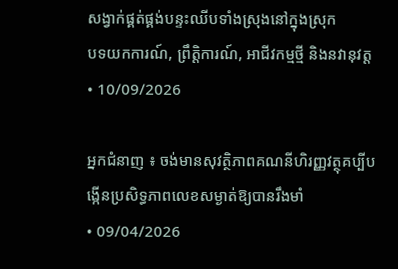សង្វាក់ផ្គត់ផ្គង់បន្ទះឈីបទាំងស្រុងនៅក្នុងស្រុក
បទយកការណ៍, ព្រឹត្តិការណ៍, អាជីវកម្មថ្មី និងនវានុវត្ត
• 10/09/2026

អ្នកជំនាញ ៖ ចង់មានសុវត្ថិភាពគណនីហិរញ្ញវត្ថុគប្បីបង្កើនប្រសិទ្ធភាពលេខសម្ងាត់ឱ្យបានរឹងមាំ
• 09/04/2026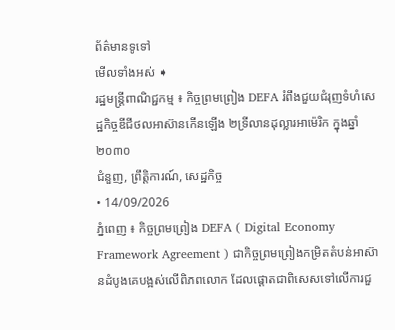ព័ត៌មានទូទៅ
មើលទាំងអស់ ➧
រដ្ឋមន្ត្រីពាណិជ្ជកម្ម ៖ កិច្ចព្រមព្រៀង DEFA រំពឹងជួយជំរុញទំហំសេដ្ឋកិច្ចឌីជីថលអាស៊ានកើនឡើង ២ទ្រីលានដុល្លារអាម៉េរិក ក្នុងឆ្នាំ២០៣០
ជំនួញ, ព្រឹត្តិការណ៍, សេដ្ឋកិច្ច
• 14/09/2026
ភ្នំពេញ ៖ កិច្ចព្រមព្រៀង DEFA ( Digital Economy Framework Agreement ) ជាកិច្ចព្រមព្រៀងកម្រិតតំបន់អាស៊ានដំបូងគេបង្អស់លើពិភពលោក ដែលផ្ដោតជាពិសេសទៅលើការជួ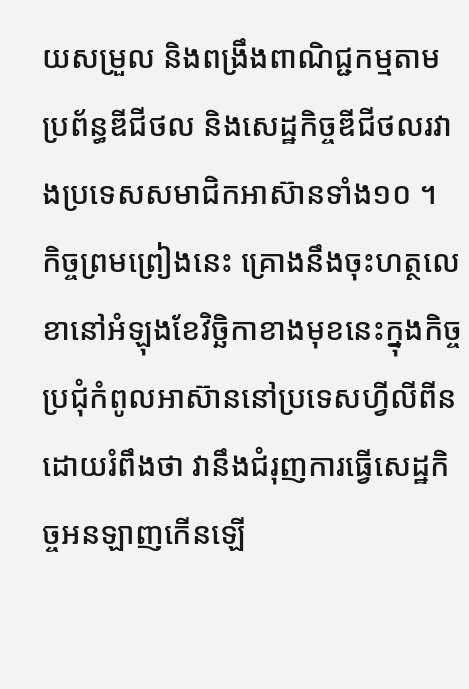យសម្រួល និងពង្រឹងពាណិជ្ជកម្មតាមប្រព័ន្ធឌីជីថល និងសេដ្ឋកិច្ចឌីជីថលរវាងប្រទេសសមាជិកអាស៊ានទាំង១០ ។ កិច្ចព្រមព្រៀងនេះ គ្រោងនឹងចុះហត្ថលេខានៅអំឡុងខែវិច្ឆិកាខាងមុខនេះក្នុងកិច្ចប្រជុំកំពូលអាស៊ាននៅប្រទេសហ្វីលីពីន ដោយរំពឹងថា វានឹងជំរុញការធ្វើសេដ្ឋកិច្ចអនឡាញកើនឡើ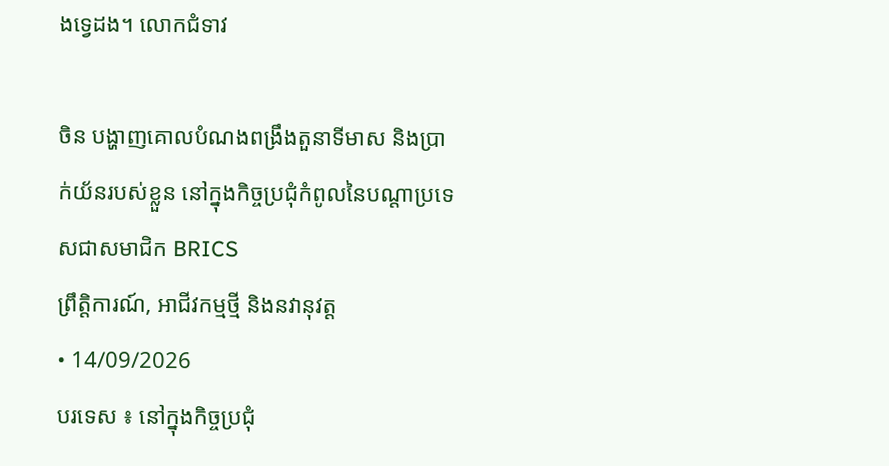ងទ្វេដង។ លោកជំទាវ

ចិន បង្ហាញគោលបំណងពង្រឹងតួនាទីមាស និងប្រាក់យ័នរបស់ខ្លួន នៅក្នុងកិច្ចប្រជុំកំពូលនៃបណ្តាប្រទេសជាសមាជិក BRICS
ព្រឹត្តិការណ៍, អាជីវកម្មថ្មី និងនវានុវត្ត
• 14/09/2026
បរទេស ៖ នៅក្នុងកិច្ចប្រជុំ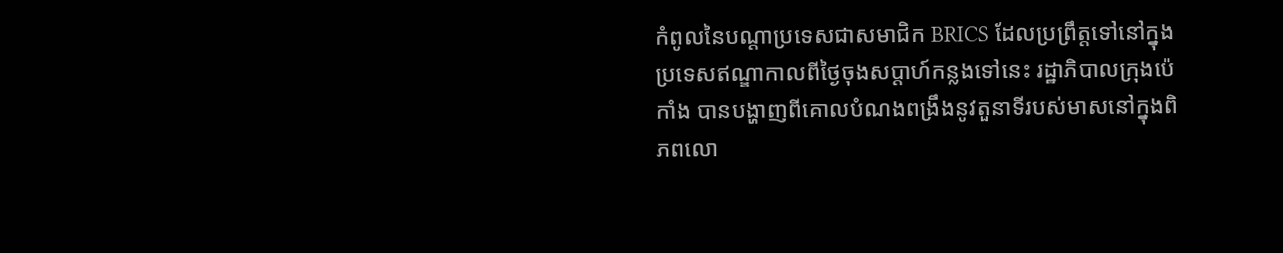កំពូលនៃបណ្តាប្រទេសជាសមាជិក BRICS ដែលប្រព្រឹត្តទៅនៅក្នុងប្រទេសឥណ្ឌាកាលពីថ្ងៃចុងសប្តាហ៍កន្លងទៅនេះ រដ្ឋាភិបាលក្រុងប៉េកាំង បានបង្ហាញពីគោលបំណងពង្រឹងនូវតួនាទីរបស់មាសនៅក្នុងពិភពលោ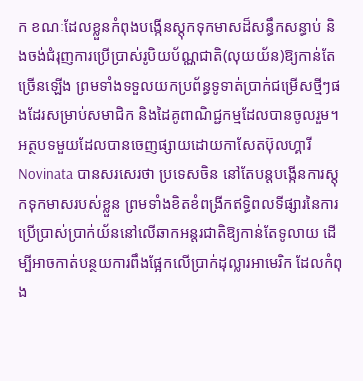ក ខណៈដែលខ្លួនកំពុងបង្កើនស្តុកទុកមាសដ៏សន្ធឹកសន្ធាប់ និងចង់ជំរុញការប្រើប្រាស់រូបិយប័ណ្ណជាតិ(លុយយ័ន)ឱ្យកាន់តែច្រើនឡើង ព្រមទាំងទទួលយកប្រព័ន្ធទូទាត់ប្រាក់ជម្រើសថ្មីៗផងដែរសម្រាប់សមាជិក និងដៃគូពាណិជ្ជកម្មដែលបានចូលរួម។ អត្ថបទមួយដែលបានចេញផ្សាយដោយកាសែតប៊ុលហ្គារី Novinata បានសរសេរថា ប្រទេសចិន នៅតែបន្តបង្កើនការស្តុកទុកមាសរបស់ខ្លួន ព្រមទាំងខិតខំពង្រីកឥទ្ធិពលទីផ្សារនៃការប្រើប្រាស់ប្រាក់យ័ននៅលើឆាកអន្តរជាតិឱ្យកាន់តែទូលាយ ដើម្បីអាចកាត់បន្ថយការពឹងផ្អែកលើប្រាក់ដុល្លារអាមេរិក ដែលកំពុង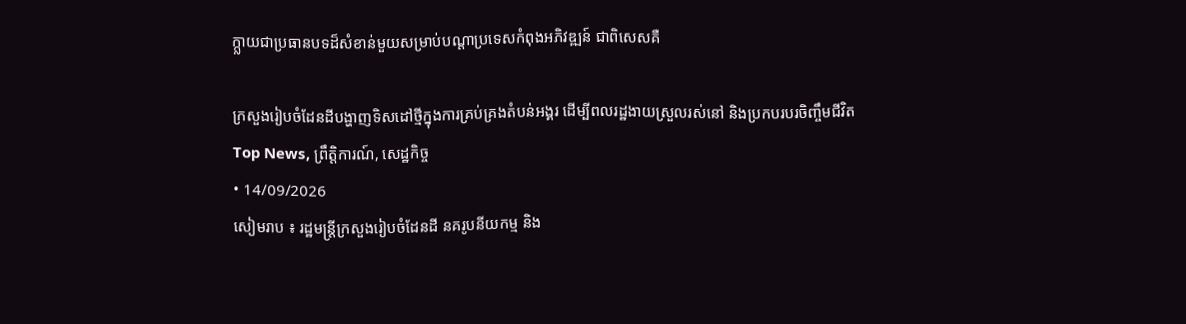ក្ក្លាយជាប្រធានបទដ៏សំខាន់មួយសម្រាប់បណ្តាប្រទេសកំពុងអភិវឌ្ឍន៍ ជាពិសេសគឺ

ក្រសួងរៀបចំដែនដីបង្ហាញទិសដៅថ្មីក្នុងការគ្រប់គ្រងតំបន់អង្គរ ដើម្បីពលរដ្ឋងាយស្រួលរស់នៅ និងប្រកបរបរចិញ្ចឹមជីវិត
Top News, ព្រឹត្តិការណ៍, សេដ្ឋកិច្ច
• 14/09/2026
សៀមរាប ៖ រដ្ឋមន្ត្រីក្រសួងរៀបចំដែនដី នគរូបនីយកម្ម និង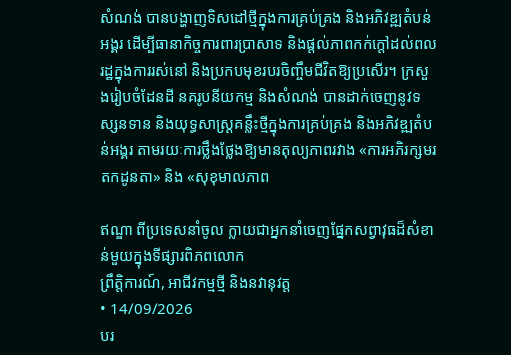សំណង់ បានបង្ហាញទិសដៅថ្មីក្នុងការគ្រប់គ្រង និងអភិវឌ្ឍតំបន់អង្គរ ដើម្បីធានាកិច្ចការពារប្រាសាទ និងផ្តល់ភាពកក់ក្តៅដល់ពលរដ្ឋក្នុងការរស់នៅ និងប្រកបមុខរបរចិញ្ចឹមជីវិតឱ្យប្រសើរ។ ក្រសួងរៀបចំដែនដី នគរូបនីយកម្ម និងសំណង់ បានដាក់ចេញនូវទស្សនទាន និងយុទ្ធសាស្ត្រគន្លឹះថ្មីក្នុងការគ្រប់គ្រង និងអភិវឌ្ឍតំបន់អង្គរ តាមរយៈការថ្លឹងថ្លែងឱ្យមានតុល្យភាពរវាង «ការអភិរក្សមរតកដូនតា» និង «សុខុមាលភាព

ឥណ្ឌា ពីប្រទេសនាំចូល ក្លាយជាអ្នកនាំចេញផ្នែកសព្វាវុធដ៏សំខាន់មួយក្នុងទីផ្សារពិភពលោក
ព្រឹត្តិការណ៍, អាជីវកម្មថ្មី និងនវានុវត្ត
• 14/09/2026
បរ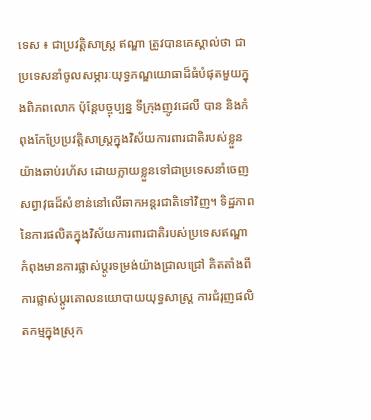ទេស ៖ ជាប្រវត្តិសាស្ត្រ ឥណ្ឌា ត្រូវបានគេស្គាល់ថា ជាប្រទេសនាំចូលសម្ភារៈយុទ្ធភណ្ឌយោធាដ៏ធំបំផុតមួយក្នុងពិភពលោក ប៉ុន្តែបច្ចុប្បន្ន ទីក្រុងញូវដេលី បាន និងកំពុងកែប្រែប្រវត្តិសាស្ត្រក្នុងវិស័យការពារជាតិរបស់ខ្លួនយ៉ាងឆាប់រហ័ស ដោយក្លាយខ្លួនទៅជាប្រទេសនាំចេញសព្វាវុធដ៏សំខាន់នៅលើឆាកអន្តរជាតិទៅវិញ។ ទិដ្ឋភាពនៃការផលិតក្នុងវិស័យការពារជាតិរបស់ប្រទេសឥណ្ឌា កំពុងមានការផ្លាស់ប្តូរទម្រង់យ៉ាងជ្រាលជ្រៅ គិតតាំងពីការផ្លាស់ប្តូរគោលនយោបាយយុទ្ធសាស្ត្រ ការជំរុញផលិតកម្មក្នុងស្រុក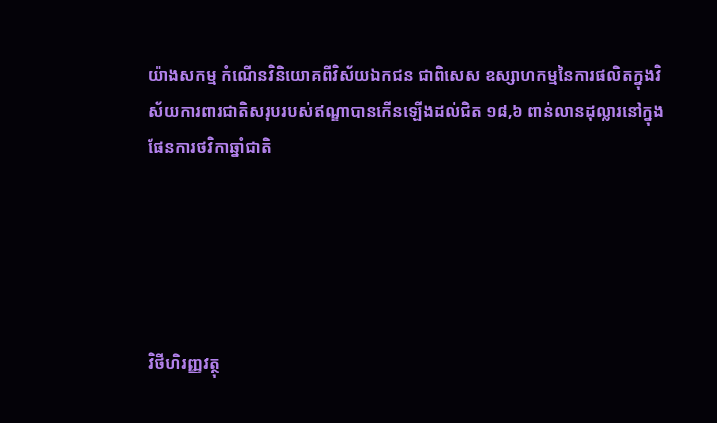យ៉ាងសកម្ម កំណើនវិនិយោគពីវិស័យឯកជន ជាពិសេស ឧស្សាហកម្មនៃការផលិតក្នុងវិស័យការពារជាតិសរុបរបស់ឥណ្ឌាបានកើនឡើងដល់ជិត ១៨,៦ ពាន់លានដុល្លារនៅក្នុងផែនការថវិកាឆ្នាំជាតិ





វិថីហិរញ្ញវត្ថុ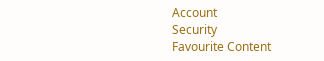Account
Security
Favourite Content